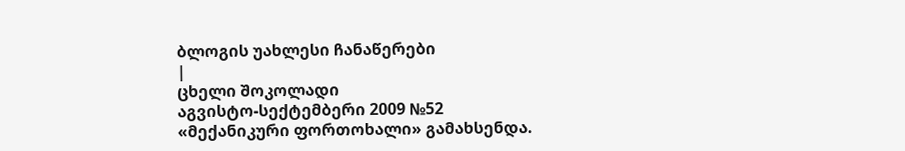ბლოგის უახლესი ჩანაწერები
|
ცხელი შოკოლადი
აგვისტო-სექტემბერი 2009 №52
«მექანიკური ფორთოხალი» გამახსენდა.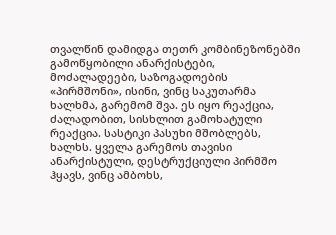თვალწინ დამიდგა თეთრ კომბინეზონებში გამოწყობილი ანარქისტები, მოძალადეები, საზოგადოების «პირმშონი», ისინი, ვინც საკუთარმა ხალხმა, გარემომ შვა. ეს იყო რეაქცია, ძალადობით, სისხლით გამოხატული რეაქცია. სასტიკი პასუხი მშობლებს, ხალხს. ყველა გარემოს თავისი ანარქისტული, დესტრუქციული პირმშო ჰყავს, ვინც ამბოხს,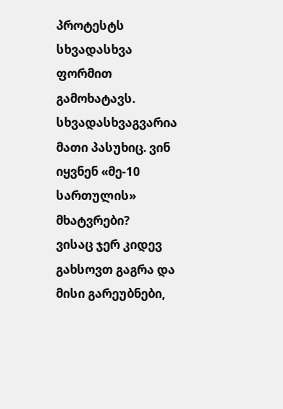პროტესტს სხვადასხვა ფორმით გამოხატავს. სხვადასხვაგვარია მათი პასუხიც. ვინ იყვნენ «მე-10 სართულის» მხატვრები?
ვისაც ჯერ კიდევ გახსოვთ გაგრა და მისი გარეუბნები,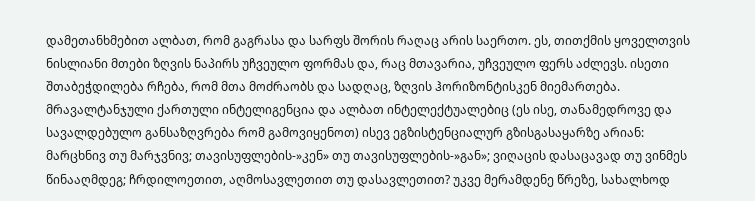დამეთანხმებით ალბათ, რომ გაგრასა და სარფს შორის რაღაც არის საერთო. ეს, თითქმის ყოველთვის ნისლიანი მთები ზღვის ნაპირს უჩვეულო ფორმას და, რაც მთავარია, უჩვეულო ფერს აძლევს. ისეთი შთაბეჭდილება რჩება, რომ მთა მოძრაობს და სადღაც, ზღვის ჰორიზონტისკენ მიემართება.
მრავალტანჯული ქართული ინტელიგენცია და ალბათ ინტელექტუალებიც (ეს ისე, თანამედროვე და სავალდებულო განსაზღვრება რომ გამოვიყენოთ) ისევ ეგზისტენციალურ გზისგასაყარზე არიან: მარცხნივ თუ მარჯვნივ; თავისუფლების-»კენ» თუ თავისუფლების-»გან»; ვიღაცის დასაცავად თუ ვინმეს წინააღმდეგ; ჩრდილოეთით, აღმოსავლეთით თუ დასავლეთით? უკვე მერამდენე წრეზე, სახალხოდ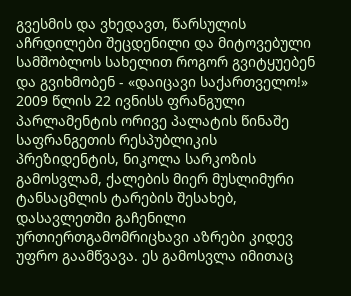გვესმის და ვხედავთ, წარსულის აჩრდილები შეცდენილი და მიტოვებული სამშობლოს სახელით როგორ გვიტყუებენ და გვიხმობენ - «დაიცავი საქართველო!»
2009 წლის 22 ივნისს ფრანგული პარლამენტის ორივე პალატის წინაშე საფრანგეთის რესპუბლიკის პრეზიდენტის, ნიკოლა სარკოზის გამოსვლამ, ქალების მიერ მუსლიმური ტანსაცმლის ტარების შესახებ, დასავლეთში გაჩენილი ურთიერთგამომრიცხავი აზრები კიდევ უფრო გაამწვავა. ეს გამოსვლა იმითაც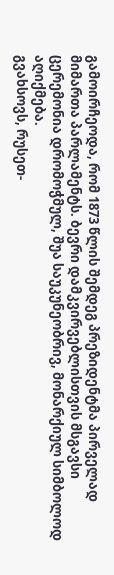გამოირჩეოდა, რომ 1873 წლის შემდეგ პრეზიდენტმა პირველად მიმართა პარლამენტს. ბევრი დამკვირვებლისთვის მსგავსი ცერემონია დრომოჭმულ, შუა საუკუნეობრივ, მონარქიულ სიმბოლოდ აღიქმება.
გვახსოვს, რუსეთ-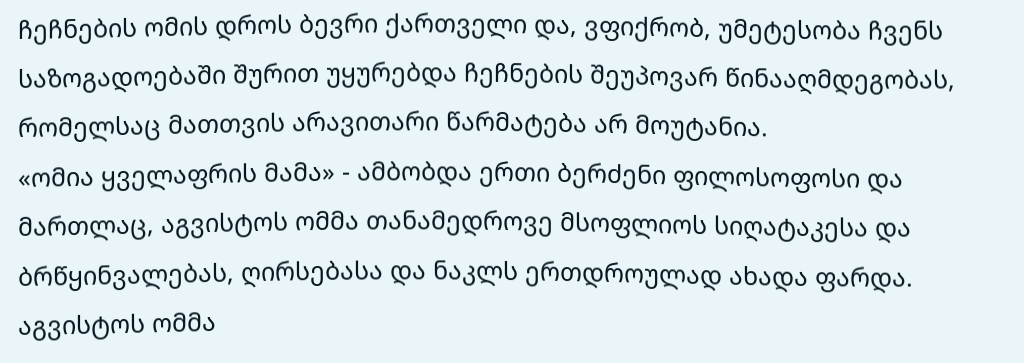ჩეჩნების ომის დროს ბევრი ქართველი და, ვფიქრობ, უმეტესობა ჩვენს საზოგადოებაში შურით უყურებდა ჩეჩნების შეუპოვარ წინააღმდეგობას, რომელსაც მათთვის არავითარი წარმატება არ მოუტანია.
«ომია ყველაფრის მამა» - ამბობდა ერთი ბერძენი ფილოსოფოსი და მართლაც, აგვისტოს ომმა თანამედროვე მსოფლიოს სიღატაკესა და ბრწყინვალებას, ღირსებასა და ნაკლს ერთდროულად ახადა ფარდა. აგვისტოს ომმა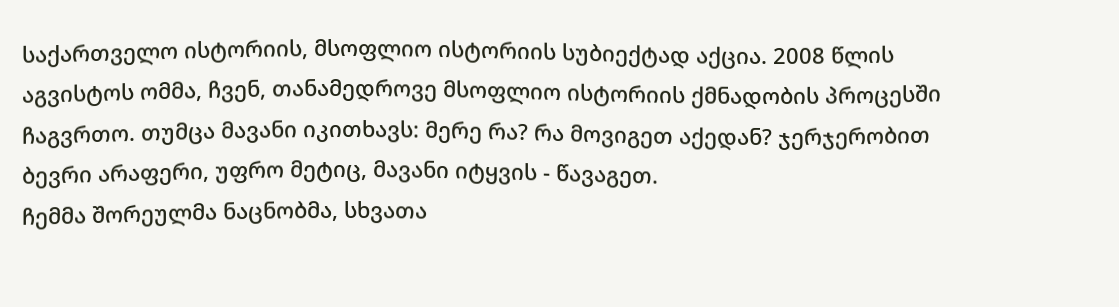საქართველო ისტორიის, მსოფლიო ისტორიის სუბიექტად აქცია. 2008 წლის აგვისტოს ომმა, ჩვენ, თანამედროვე მსოფლიო ისტორიის ქმნადობის პროცესში ჩაგვრთო. თუმცა მავანი იკითხავს: მერე რა? რა მოვიგეთ აქედან? ჯერჯერობით ბევრი არაფერი, უფრო მეტიც, მავანი იტყვის - წავაგეთ.
ჩემმა შორეულმა ნაცნობმა, სხვათა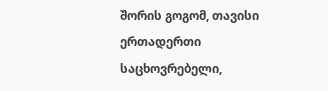შორის გოგომ, თავისი ერთადერთი საცხოვრებელი,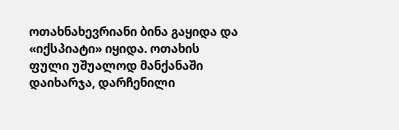ოთახნახევრიანი ბინა გაყიდა და «იქსპიატი» იყიდა. ოთახის ფული უშუალოდ მანქანაში დაიხარჯა, დარჩენილი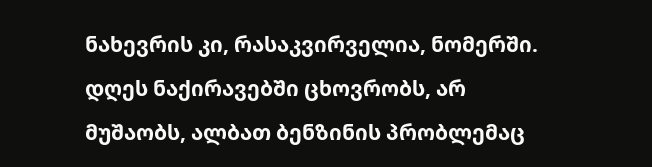ნახევრის კი, რასაკვირველია, ნომერში. დღეს ნაქირავებში ცხოვრობს, არ მუშაობს, ალბათ ბენზინის პრობლემაც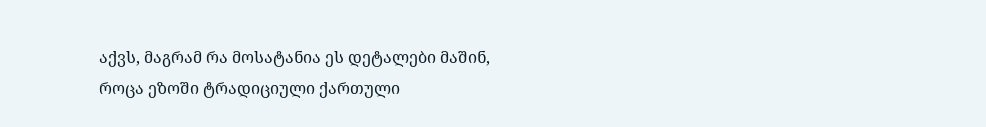აქვს, მაგრამ რა მოსატანია ეს დეტალები მაშინ, როცა ეზოში ტრადიციული ქართული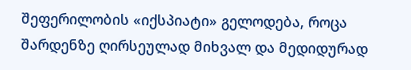შეფერილობის «იქსპიატი» გელოდება, როცა შარდენზე ღირსეულად მიხვალ და მედიდურად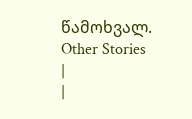წამოხვალ.
Other Stories
|
|